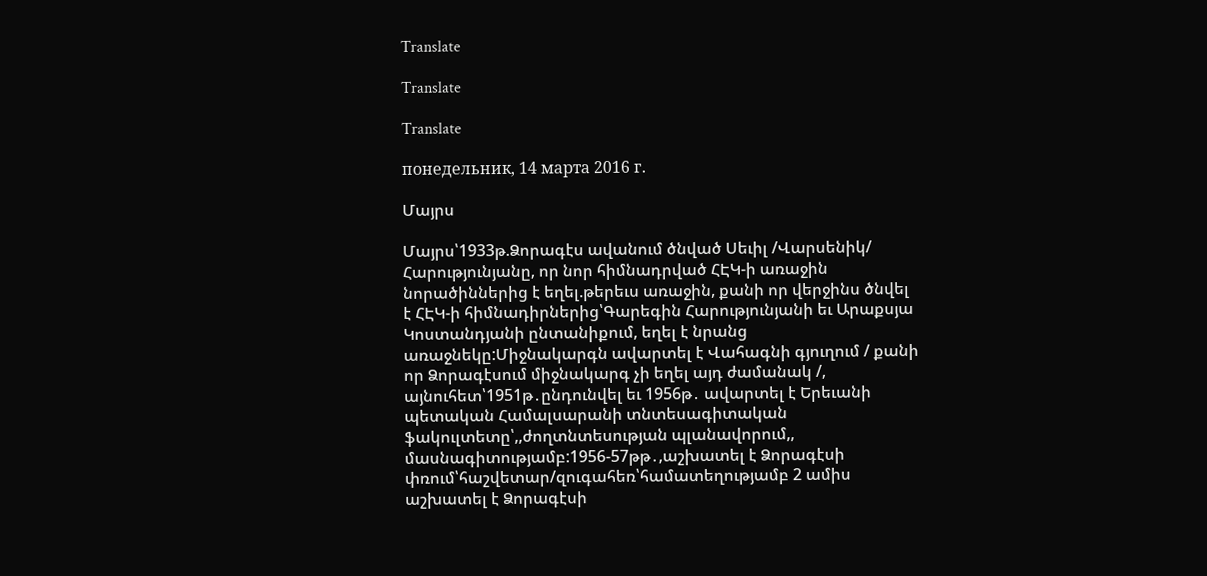Translate

Translate

Translate

понедельник, 14 марта 2016 г.

Մայրս

Մայրս՝1933թ.Ձորագէս ավանում ծնված Սեւիլ /Վարսենիկ/ Հարությունյանը, որ նոր հիմնադրված ՀԷԿ-ի առաջին նորածիններից է եղել.թերեւս առաջին, քանի որ վերջինս ծնվել է ՀԷԿ-ի հիմնադիրներից՝Գարեգին Հարությունյանի եւ Արաքսյա Կոստանդյանի ընտանիքում, եղել է նրանց առաջնեկը:Միջնակարգն ավարտել է Վահագնի գյուղում / քանի որ Ձորագէսում միջնակարգ չի եղել այդ ժամանակ /, այնուհետ՝1951թ․ընդունվել եւ 1956թ․ ավարտել է Երեւանի պետական Համալսարանի տնտեսագիտական ֆակուլտետը՝,,ժողտնտեսության պլանավորում,, մասնագիտությամբ:1956-57թթ․,աշխատել է Ձորագէսի փռում՝հաշվետար/զուգահեռ՝համատեղությամբ 2 ամիս աշխատել է Ձորագէսի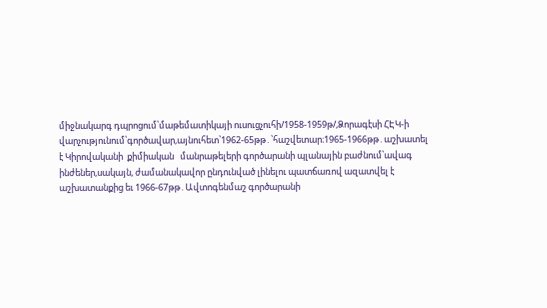միջնակարգ դպրոցում՝մաթեմատիկայի ուսուցչուհի/1958-1959թ/,Ձորագէսի ՀԷԿ-ի վարչությունում՝գործավար,այնուհետ՝1962-65թթ․՝հաշվետար։1965-1966թթ․աշխատել է Կիրովականի  քիմիական   մանրաթելերի գործարանի պլանային բաժնում՝ավագ ինժեներ,սակայն, ժամանակավոր ընդունված լինելու պատճառով ազատվել է աշխատանքից եւ 1966-67թթ․Ավտոգենմաշ գործարանի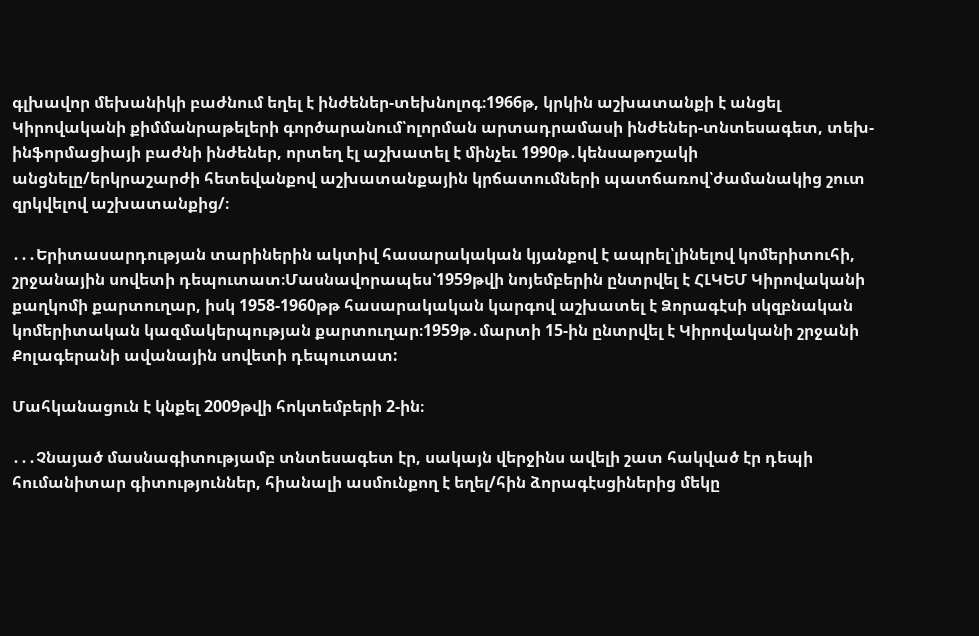գլխավոր մեխանիկի բաժնում եղել է ինժեներ-տեխնոլոգ։1966թ, կրկին աշխատանքի է անցել Կիրովականի քիմմանրաթելերի գործարանում՝ոլորման արտադրամասի ինժեներ-տնտեսագետ, տեխ-ինֆորմացիայի բաժնի ինժեներ, որտեղ էլ աշխատել է մինչեւ 1990թ․կենսաթոշակի անցնելը/երկրաշարժի հետեվանքով աշխատանքային կրճատումների պատճառով՝ժամանակից շուտ զրկվելով աշխատանքից/։

․․․Երիտասարդության տարիներին ակտիվ հասարակական կյանքով է ապրել՝լինելով կոմերիտուհի, շրջանային սովետի դեպուտատ։Մասնավորապես՝1959թվի նոյեմբերին ընտրվել է ՀԼԿԵՄ Կիրովականի քաղկոմի քարտուղար, իսկ 1958-1960թթ հասարակական կարգով աշխատել է Ձորագէսի սկզբնական կոմերիտական կազմակերպության քարտուղար։1959թ․մարտի 15-ին ընտրվել է Կիրովականի շրջանի Քոլագերանի ավանային սովետի դեպուտատ:

Մահկանացուն է կնքել 2009թվի հոկտեմբերի 2-ին։

․․․Չնայած մասնագիտությամբ տնտեսագետ էր, սակայն վերջինս ավելի շատ հակված էր դեպի հումանիտար գիտություններ, հիանալի ասմունքող է եղել/հին ձորագէսցիներից մեկը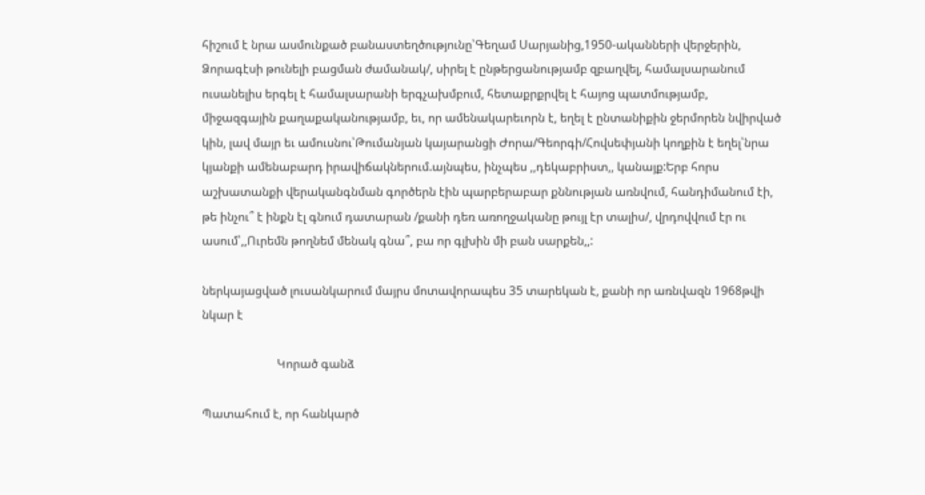հիշում է նրա ասմունքած բանաստեղծությունը՝Գեղամ Սարյանից,1950-ականների վերջերին, Ձորագէսի թունելի բացման ժամանակ/, սիրել է ընթերցանությամբ զբաղվել, համալսարանում ուսանելիս երգել է համալսարանի երգչախմբում, հետաքրքրվել է հայոց պատմությամբ, միջազգային քաղաքականությամբ, եւ, որ ամենակարեւորն է, եղել է ընտանիքին ջերմորեն նվիրված կին, լավ մայր եւ ամուսնու՝Թումանյան կայարանցի Ժորա/Գեորգի/Հովսեփյանի կողքին է եղել՝նրա կյանքի ամենաբարդ իրավիճակներում.այնպես, ինչպես ,,դեկաբրիստ,, կանայք:Երբ հորս աշխատանքի վերականգնման գործերն էին պարբերաբար քննության առնվում, հանդիմանում էի, թե ինչու՞ է ինքն էլ գնում դատարան /քանի դեռ առողջականը թույլ էր տալիս/, վրդովվում էր ու ասում՝,,Ուրեմն թողնեմ մենակ գնա՞, բա որ գլխին մի բան սարքեն,,:

ներկայացված լուսանկարում մայրս մոտավորապես 35 տարեկան է, քանի որ առնվազն 1968թվի նկար է

                         Կորած գանձ

Պատահում է, որ հանկարծ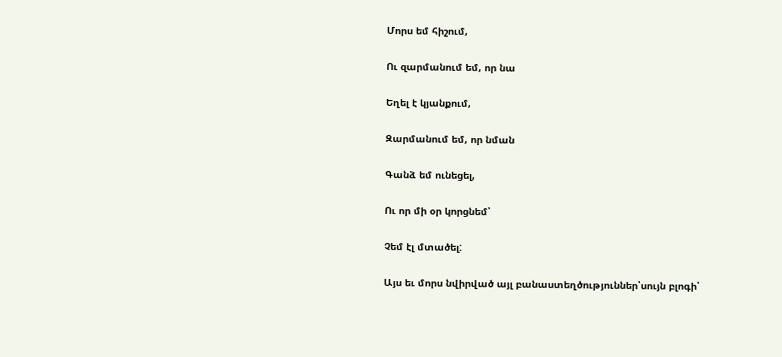Մորս եմ հիշում,

Ու զարմանում եմ, որ նա

Եղել է կյանքում,

Զարմանում եմ, որ նման

Գանձ եմ ունեցել,

Ու որ մի օր կորցնեմ՝

Չեմ էլ մտածել:

Այս եւ մորս նվիրված այլ բանաստեղծություններ՝սույն բլոգի՝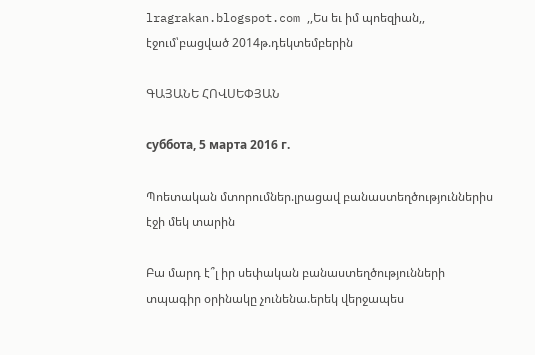lragrakan.blogspot.com ,,Ես եւ իմ պոեզիան,, էջում՝բացված 2014թ.դեկտեմբերին

ԳԱՅԱՆԵ ՀՈՎՍԵՓՅԱՆ

суббота, 5 марта 2016 г.

Պոետական մտորումներ.լրացավ բանաստեղծություններիս էջի մեկ տարին

Բա մարդ է՞լ իր սեփական բանաստեղծությունների տպագիր օրինակը չունենա.երեկ վերջապես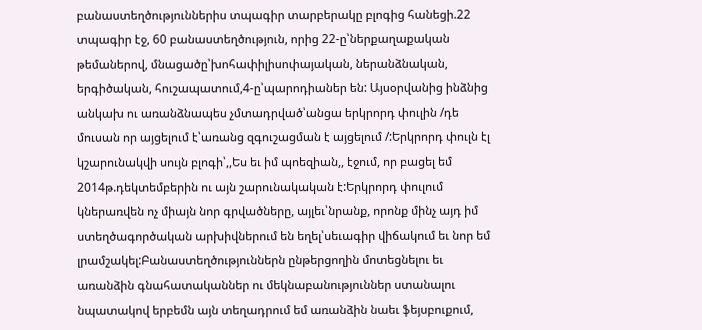բանաստեղծություններիս տպագիր տարբերակը բլոգից հանեցի.22 տպագիր էջ, 60 բանաստեղծություն, որից 22-ը՝ներքաղաքական թեմաներով, մնացածը՝խոհափիլիսոփայական, ներանձնական, երգիծական, հուշապատում,4-ը՝պարոդիաներ են: Այսօրվանից ինձնից անկախ ու առանձնապես չմտադրված՝անցա երկրորդ փուլին /դե մուսան որ այցելում է՝առանց զգուշացման է այցելում /:Երկրորդ փուլն էլ կշարունակվի սույն բլոգի՝,,Ես եւ իմ պոեզիան,, էջում, որ բացել եմ 2014թ.դեկտեմբերին ու այն շարունակական է:Երկրորդ փուլում կներառվեն ոչ միայն նոր գրվածները, այլեւ՝նրանք, որոնք մինչ այդ իմ ստեղծագործական արխիվներում են եղել՝սեւագիր վիճակում եւ նոր եմ լրամշակել:Բանաստեղծություններն ընթերցողին մոտեցնելու եւ առանձին գնահատականներ ու մեկնաբանություններ ստանալու նպատակով երբեմն այն տեղադրում եմ առանձին նաեւ ֆեյսբուքում,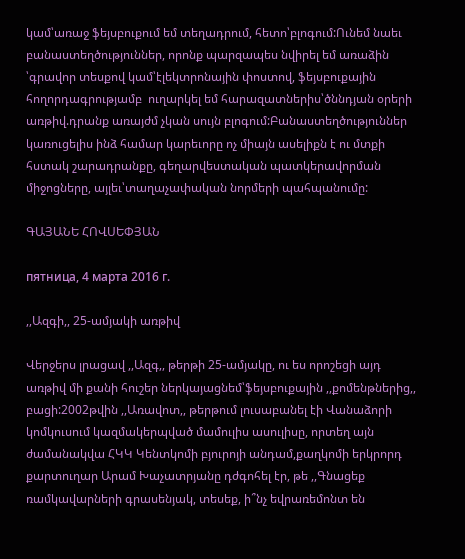կամ՝առաջ ֆեյսբուքում եմ տեղադրում, հետո՝բլոգում:Ունեմ նաեւ բանաստեղծություններ, որոնք պարզապես նվիրել եմ առաձին ՝գրավոր տեսքով կամ՝էլեկտրոնային փոստով, ֆեյսբուքային հողորդագրությամբ  ուղարկել եմ հարազատներիս՝ծննդյան օրերի առթիվ.դրանք առայժմ չկան սույն բլոգում:Բանաստեղծություններ կառուցելիս ինձ համար կարեւորը ոչ միայն ասելիքն է ու մտքի հստակ շարադրանքը, գեղարվեստական պատկերավորման միջոցները, այլեւ՝տաղաչափական նորմերի պահպանումը:

ԳԱՅԱՆԵ ՀՈՎՍԵՓՅԱՆ

пятница, 4 марта 2016 г.

,,Ազգի,, 25-ամյակի առթիվ

Վերջերս լրացավ ,,Ազգ,, թերթի 25-ամյակը, ու ես որոշեցի այդ առթիվ մի քանի հուշեր ներկայացնեմ՝ֆեյսբուքային ,,քոմենթներից,, բացի:2002թվին ,,Առավոտ,, թերթում լուսաբանել էի Վանաձորի կոմկուսում կազմակերպված մամուլիս ասուլիսը, որտեղ այն ժամանակվա ՀԿԿ Կենտկոմի բյուրոյի անդամ,քաղկոմի երկրորդ քարտուղար Արամ Խաչատրյանը դժգոհել էր, թե ,,Գնացեք ռամկավարների գրասենյակ, տեսեք, ի՞նչ եվրառեմոնտ են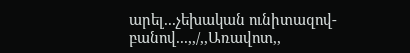արել...չեխական ունիտազով-բանով...,,/,,Առավոտ,,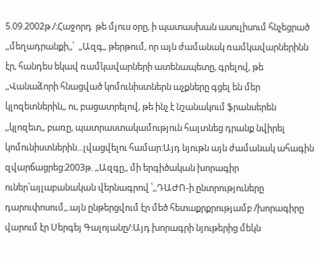5.09.2002թ./:Հաջորդ  թե մյուս օրը, ի պատասխան ասուլիսում հնչեցրած ,,մեղադրանքի,,՝  ,,Ազգ,, թերթում, որ այն ժամանակ ռամկավարներինն էր, հանդես եկավ ռամկավարների ատենապետը, գրելով, թե ,,Վանաձորի հնացված կոմունիստներն աչքները գցել են մեր կլոզետներին,, ու, բացատրելով, թե ինչ է նշանակում ֆրանսերեն ,,կլոզետ,, բառը, պատրաստակամություն հայտնեց դրանք նվիրել կոմունիստներին...լվացվելու համար:Այդ նյութն այն ժամանակ ահագին զվարճացրեց:2003թ. ,,Ազգը,, մի երգիծական խորագիր ուներ՝այլաբանական վերնագրով ՝,,ԴԱԺՈ-ի ընտրություները դարուփոսում,,.այն ընթերցվում էր մեծ հետաքրքրությամբ /խորագիրը վարում էր Սերգեյ Գալոյանը/:Այդ խորագրի նյութերից մեկն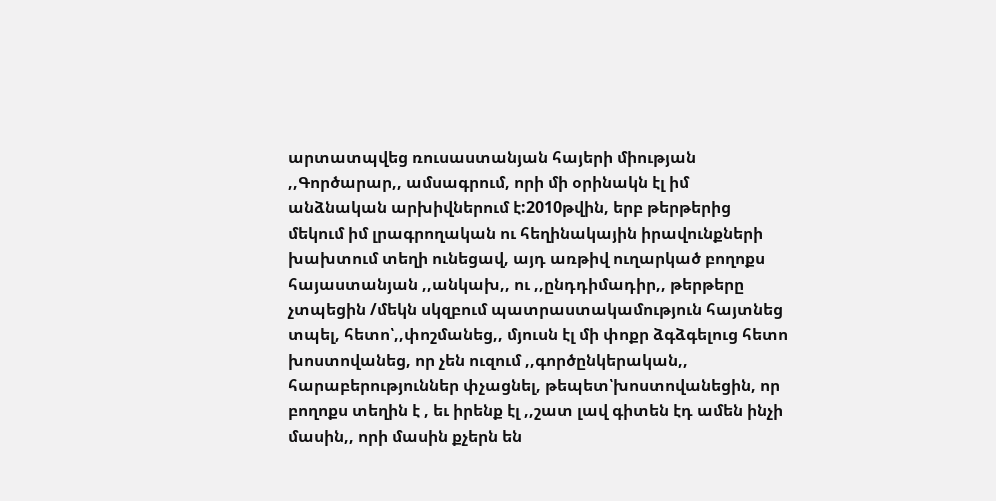արտատպվեց ռուսաստանյան հայերի միության ,,Գործարար,, ամսագրում, որի մի օրինակն էլ իմ անձնական արխիվներում է:2010թվին, երբ թերթերից մեկում իմ լրագրողական ու հեղինակային իրավունքների խախտում տեղի ունեցավ, այդ առթիվ ուղարկած բողոքս հայաստանյան ,,անկախ,, ու ,,ընդդիմադիր,, թերթերը չտպեցին /մեկն սկզբում պատրաստակամություն հայտնեց տպել, հետո՝,,փոշմանեց,, մյուսն էլ մի փոքր ձգձգելուց հետո խոստովանեց, որ չեն ուզում ,,գործընկերական,, հարաբերություններ փչացնել, թեպետ՝խոստովանեցին, որ բողոքս տեղին է , եւ իրենք էլ ,,շատ լավ գիտեն էդ ամեն ինչի մասին,, որի մասին քչերն են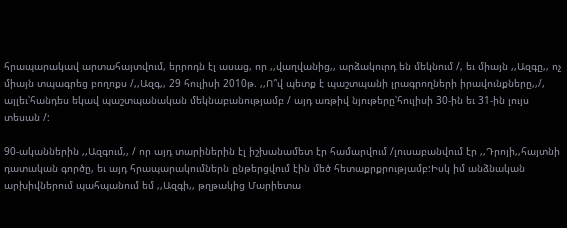հրապարակավ արտահայտվում, երրոդն էլ ասաց, որ ,,վաղվանից,, արձակուրդ են մեկնում /, եւ միայն ,,Ազգը,, ոչ միայն տպագրեց բողոքս /,,Ազգ,, 29 հուլիսի 2010թ. ,,Ո՞վ պետք է պաշտպանի լրագրողների իրավունքները,,/, այլեւ՝հանդես եկավ պաշտպանական մեկնաբանությամբ / այդ առթիվ նյութերը՝հուլիսի 30-ին եւ 31-ին լույս տեսան /:

90-ականներին ,,Ազգում,, / որ այդ տարիներին էլ իշխանամետ էր համարվում /լուսաբանվում էր ,,Դրոյի,,հայտնի դատական գործը, եւ այդ հրապարակումներն ընթերցվում էին մեծ հետաքրքրությամբ:Իսկ իմ անձնական արխիվներում պահպանում եմ ,,Ազգի,, թղթակից Մարիետա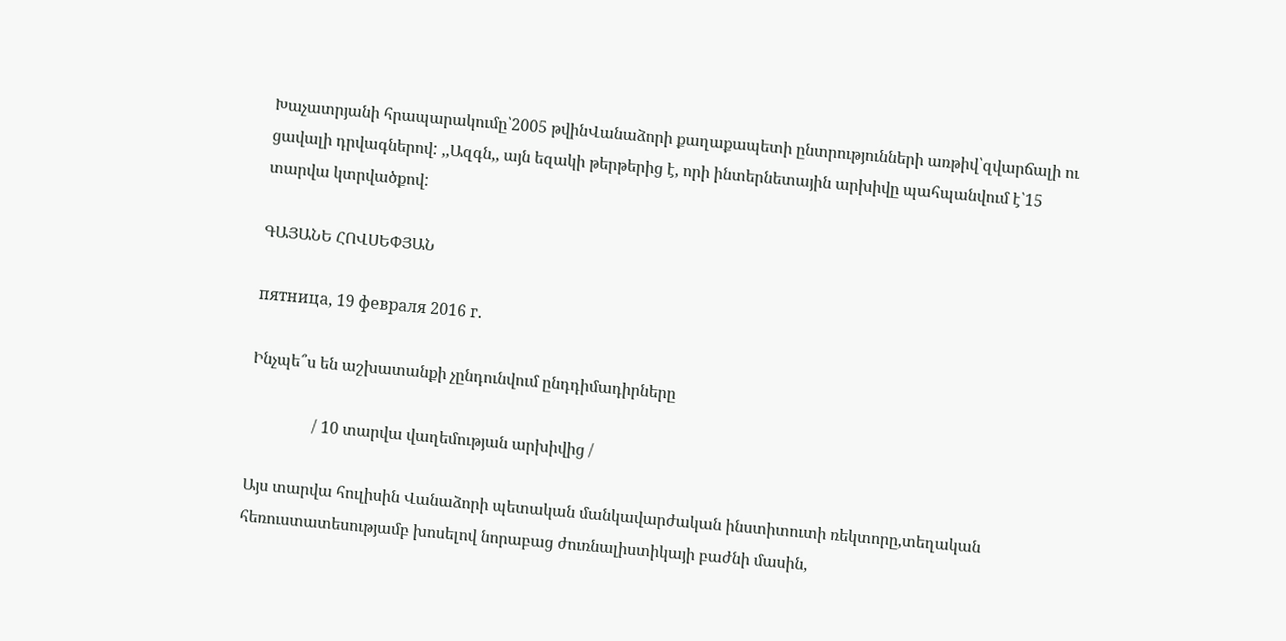Խաչատրյանի հրապարակումը՝2005 թվինՎանաձորի քաղաքապետի ընտրությունների առթիվ՝զվարճալի ու ցավալի դրվագներով: ,,Ազգն,, այն եզակի թերթերից է, որի ինտերնետային արխիվը պահպանվում է՝15 տարվա կտրվածքով:

ԳԱՅԱՆԵ ՀՈՎՍԵՓՅԱՆ

пятница, 19 февраля 2016 г.

Ինչպե՞ս են աշխատանքի չընդունվում ընդդիմադիրները

                / 10 տարվա վաղեմության արխիվից /

Այս տարվա հուլիսին Վանաձորի պետական մանկավարժական ինստիտուտի ռեկտորը,տեղական հեռուստատեսությամբ խոսելով նորաբաց ժուռնալիստիկայի բաժնի մասին,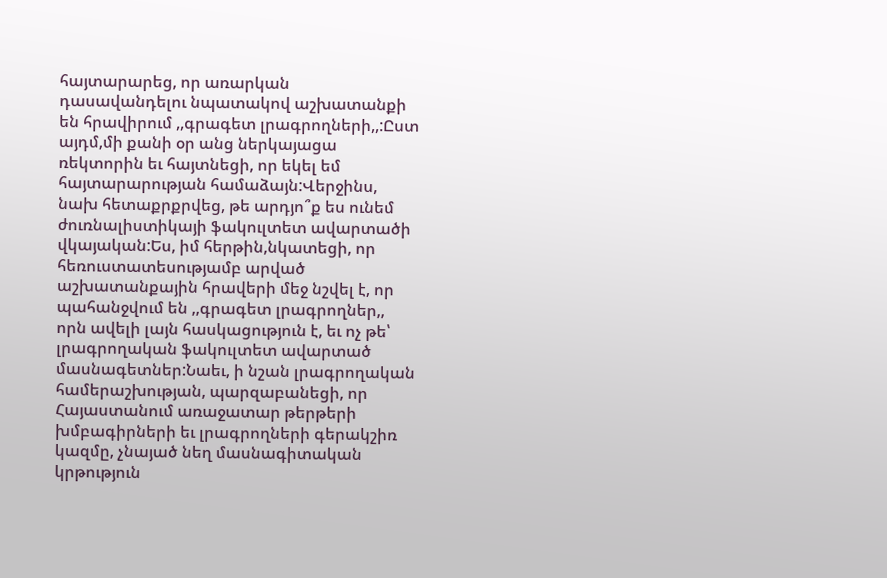հայտարարեց, որ առարկան դասավանդելու նպատակով աշխատանքի են հրավիրում ,,գրագետ լրագրողների,,:Ըստ այդմ,մի քանի օր անց ներկայացա ռեկտորին եւ հայտնեցի, որ եկել եմ հայտարարության համաձայն:Վերջինս, նախ հետաքրքրվեց, թե արդյո՞ք ես ունեմ ժուռնալիստիկայի ֆակուլտետ ավարտածի վկայական:Ես, իմ հերթին,նկատեցի, որ հեռուստատեսությամբ արված աշխատանքային հրավերի մեջ նշվել է, որ պահանջվում են ,,գրագետ լրագրողներ,, որն ավելի լայն հասկացություն է, եւ ոչ թե՝ լրագրողական ֆակուլտետ ավարտած մասնագետներ:Նաեւ, ի նշան լրագրողական համերաշխության, պարզաբանեցի, որ Հայաստանում առաջատար թերթերի խմբագիրների եւ լրագրողների գերակշիռ կազմը, չնայած նեղ մասնագիտական կրթություն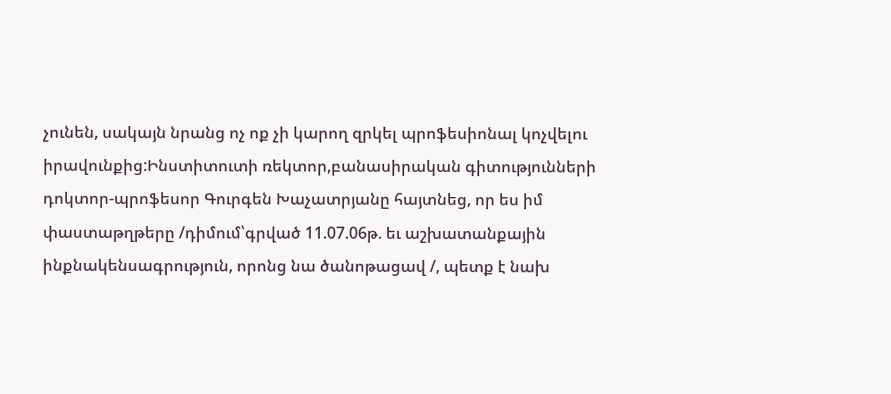չունեն, սակայն նրանց ոչ ոք չի կարող զրկել պրոֆեսիոնալ կոչվելու իրավունքից:Ինստիտուտի ռեկտոր,բանասիրական գիտությունների դոկտոր-պրոֆեսոր Գուրգեն Խաչատրյանը հայտնեց, որ ես իմ փաստաթղթերը /դիմում՝գրված 11.07.06թ. եւ աշխատանքային ինքնակենսագրություն, որոնց նա ծանոթացավ /, պետք է նախ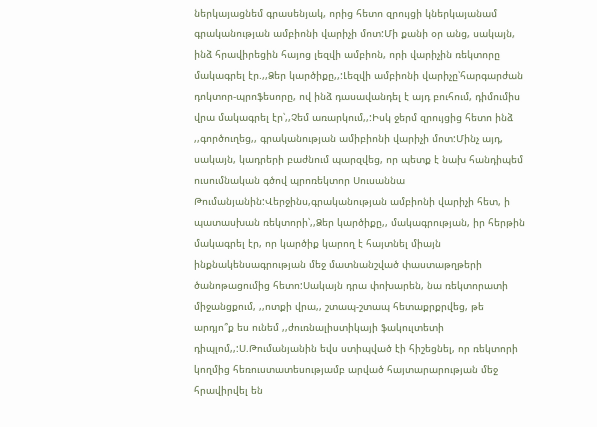ներկայացնեմ գրասենյակ, որից հետո զրույցի կներկայանամ գրականության ամբիոնի վարիչի մոտ:Մի քանի օր անց, սակայն, ինձ հրավիրեցին հայոց լեզվի ամբիոն, որի վարիչին ռեկտորը մակագրել էր.,,Ձեր կարծիքը,,:Լեզվի ամբիոնի վարիչը՝հարգարժան դոկտոր-պրոֆեսորը, ով ինձ դասավանդել է այդ բուհում, դիմումիս վրա մակագրել էր՝,,Չեմ առարկում,,:Իսկ ջերմ զրույցից հետո ինձ ,,գործուղեց,, գրականության ամիբիոնի վարիչի մոտ:Մինչ այդ, սակայն, կադրերի բաժնում պարզվեց, որ պետք է նախ հանդիպեմ ուսումնական գծով պրոռեկտոր Սուսաննա Թումանյանին:Վերջինս,գրականության ամբիոնի վարիչի հետ, ի պատասխան ռեկտորի՝,,Ձեր կարծիքը,, մակագրության, իր հերթին մակագրել էր, որ կարծիք կարող է հայտնել միայն ինքնակենսագրության մեջ մատնանշված փաստաթղթերի ծանոթացումից հետո:Սակայն դրա փոխարեն, նա ռեկտորատի միջանցքում, ,,ոտքի վրա,, շտապ-շտապ հետաքրքրվեց, թե արդյո՞ք ես ունեմ ,,ժուռնալիստիկայի ֆակուլտետի դիպլոմ,,:Ս.Թումանյանին եվս ստիպված էի հիշեցնել, որ ռեկտորի կողմից հեռուստատեսությամբ արված հայտարարության մեջ հրավիրվել են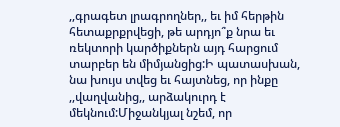,,գրագետ լրագրողներ,, եւ իմ հերթին հետաքրքրվեցի, թե արդյո՞ք նրա եւ ռեկտորի կարծիքներն այդ հարցում տարբեր են միմյանցից:Ի պատասխան, նա խույս տվեց եւ հայտնեց, որ ինքը ,,վաղվանից,, արձակուրդ է մեկնում:Միջանկյալ նշեմ, որ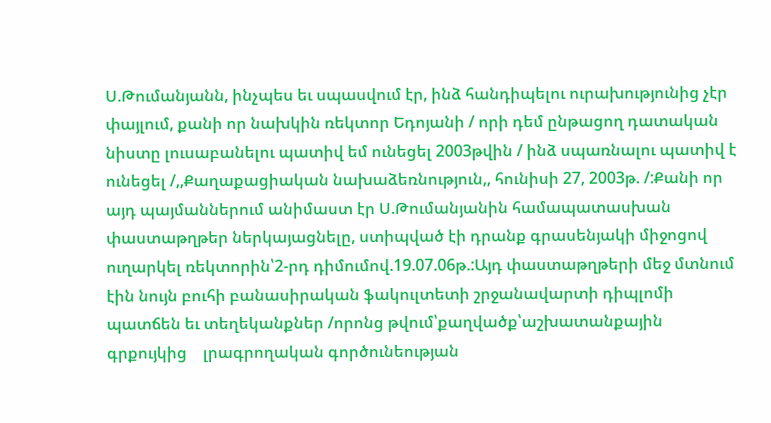Ս.Թումանյանն, ինչպես եւ սպասվում էր, ինձ հանդիպելու ուրախությունից չէր փայլում, քանի որ նախկին ռեկտոր Եդոյանի / որի դեմ ընթացող դատական նիստը լուսաբանելու պատիվ եմ ունեցել 2003թվին / ինձ սպառնալու պատիվ է ունեցել /,,Քաղաքացիական նախաձեռնություն,, հունիսի 27, 2003թ. /:Քանի որ այդ պայմաններում անիմաստ էր Ս.Թումանյանին համապատասխան փաստաթղթեր ներկայացնելը, ստիպված էի դրանք գրասենյակի միջոցով ուղարկել ռեկտորին՝2-րդ դիմումով.19.07.06թ.:Այդ փաստաթղթերի մեջ մտնում էին նույն բուհի բանասիրական ֆակուլտետի շրջանավարտի դիպլոմի պատճեն եւ տեղեկանքներ /որոնց թվում՝քաղվածք՝աշխատանքային գրքույկից    լրագրողական գործունեության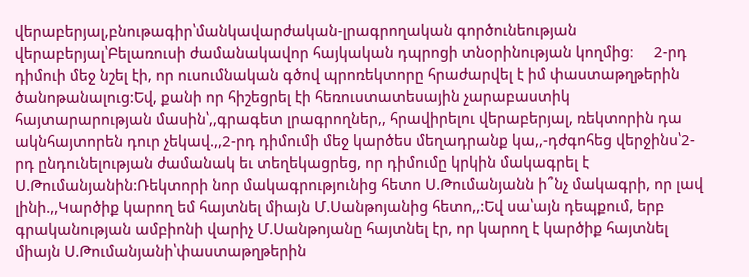վերաբերյալ,բնութագիր՝մանկավարժական-լրագրողական գործունեության վերաբերյալ՝Բելառուսի ժամանակավոր հայկական դպրոցի տնօրինության կողմից։     2-րդ դիմուի մեջ նշել էի, որ ուսումնական գծով պրոռեկտորը հրաժարվել է իմ փաստաթղթերին ծանոթանալուց:Եվ, քանի որ հիշեցրել էի հեռուստատեսային չարաբաստիկ հայտարարության մասին՝,,գրագետ լրագրողներ,, հրավիրելու վերաբերյալ, ռեկտորին դա ակնհայտորեն դուր չեկավ.,,2-րդ դիմումի մեջ կարծես մեղադրանք կա,,-դժգոհեց վերջինս՝2-րդ ընդունելության ժամանակ եւ տեղեկացրեց, որ դիմումը կրկին մակագրել է Ս.Թումանյանին:Ռեկտորի նոր մակագրությունից հետո Ս.Թումանյանն ի՞նչ մակագրի, որ լավ լինի.,,Կարծիք կարող եմ հայտնել միայն Մ.Սանթոյանից հետո,,:Եվ սա՝այն դեպքում, երբ գրականության ամբիոնի վարիչ Մ.Սանթոյանը հայտնել էր, որ կարող է կարծիք հայտնել միայն Ս.Թումանյանի՝փաստաթղթերին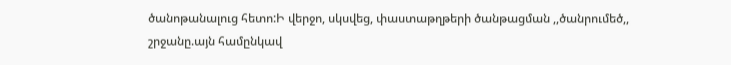ծանոթանալուց հետո:Ի վերջո, սկսվեց, փաստաթղթերի ծանթացման ,,ծանրումեծ,, շրջանը.այն համընկավ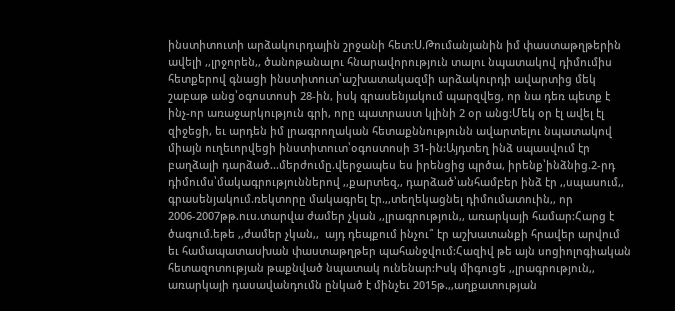ինստիտուտի արձակուրդային շրջանի հետ:Ս.Թումանյանին իմ փաստաթղթերին ավելի ,,լրջորեն,, ծանոթանալու հնարավորություն տալու նպատակով դիմումիս հետքերով գնացի ինստիտուտ՝աշխատակազմի արձակուրդի ավարտից մեկ շաբաթ անց՝օգոստոսի 28-ին, իսկ գրասենյակում պարզվեց, որ նա դեռ պետք է ինչ-որ առաջարկություն գրի, որը պատրաստ կլինի 2 օր անց:Մեկ օր էլ ավել էլ զիջեցի, եւ արդեն իմ լրագրողական հետաքննությունն ավարտելու նպատակով միայն ուղեւորվեցի ինստիտուտ՝օգոստոսի 31-ին:Այդտեղ ինձ սպասվում էր բաղձալի դարձած...մերժումը.վերջապես ես իրենցից պրծա, իրենք՝ինձնից.2-րդ դիմումս՝մակագրություններով ,,քարտեզ,, դարձած՝անհամբեր ինձ էր ,,սպասում,, գրասենյակում.ռեկտորը մակագրել էր.,,տեղեկացնել դիմումատուին,, որ 2006-2007թթ.ուս.տարվա ժամեր չկան ,,լրագրություն,, առարկայի համար:Հարց է ծագում.եթե ,,ժամեր չկան,,  այդ դեպքում ինչու՞ էր աշխատանքի հրավեր արվում եւ համապատասխան փաստաթղթեր պահանջվում:Հազիվ թե այն սոցիոլոգիական հետազոտության թաքնված նպատակ ունենար:Իսկ միգուցե ,,լրագրություն,, առարկայի դասավանդումն ընկած է մինչեւ 2015թ.,,աղքատության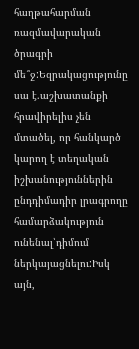հաղթահարման ռազմավարական ծրագրի մե՞ջ:Եզրակացությունը սա է.աշխատանքի հրավիրելիս չեն մտածել, որ հանկարծ կարող է տեղական իշխանություններին ընդդիմադիր լրագրողը համարձակություն ունենալ՝դիմում ներկայացնելու:Իսկ այն,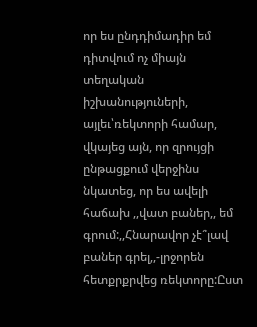որ ես ընդդիմադիր եմ դիտվում ոչ միայն տեղական իշխանություների, այլեւ՝ռեկտորի համար, վկայեց այն, որ զրույցի ընթացքում վերջինս նկատեց, որ ես ավելի հաճախ ,,վատ բաներ,, եմ գրում:,,Հնարավոր չէ՞լավ բաներ գրել,,-լրջորեն հետքրքրվեց ռեկտորը:Ըստ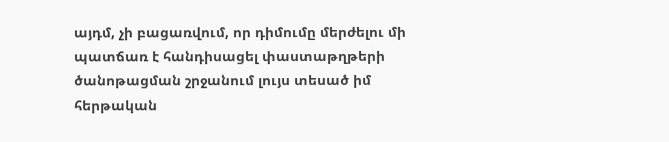այդմ, չի բացառվում, որ դիմումը մերժելու մի պատճառ է հանդիսացել փաստաթղթերի ծանոթացման շրջանում լույս տեսած իմ հերթական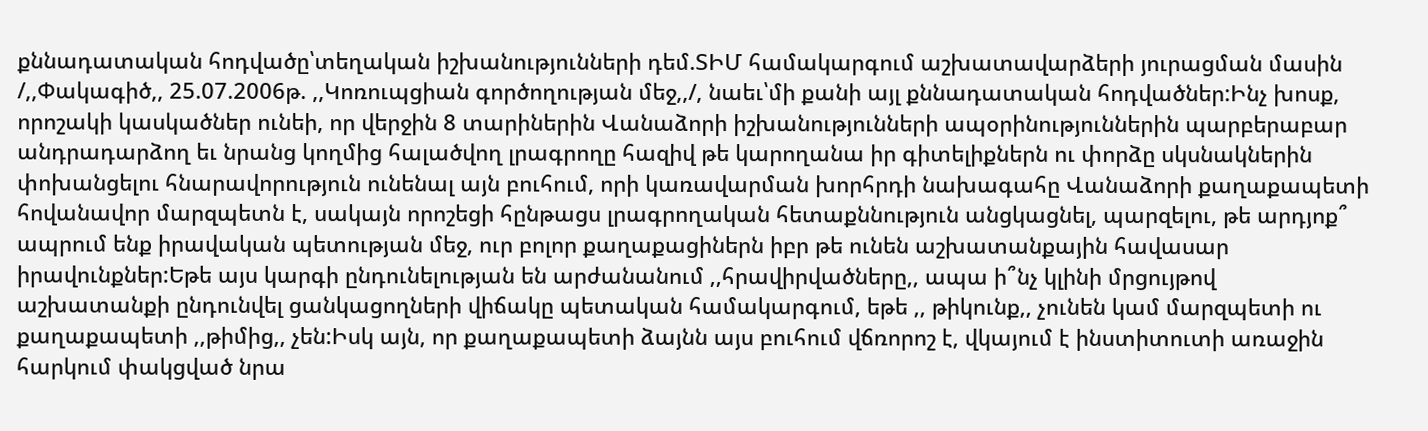քննադատական հոդվածը՝տեղական իշխանությունների դեմ.ՏԻՄ համակարգում աշխատավարձերի յուրացման մասին /,,Փակագիծ,, 25.07.2006թ. ,,Կոռուպցիան գործողության մեջ,,/, նաեւ՝մի քանի այլ քննադատական հոդվածներ:Ինչ խոսք, որոշակի կասկածներ ունեի, որ վերջին 8 տարիներին Վանաձորի իշխանությունների ապօրինություններին պարբերաբար անդրադարձող եւ նրանց կողմից հալածվող լրագրողը հազիվ թե կարողանա իր գիտելիքներն ու փորձը սկսնակներին փոխանցելու հնարավորություն ունենալ այն բուհում, որի կառավարման խորհրդի նախագահը Վանաձորի քաղաքապետի հովանավոր մարզպետն է, սակայն որոշեցի հընթացս լրագրողական հետաքննություն անցկացնել, պարզելու, թե արդյոք՞ ապրում ենք իրավական պետության մեջ, ուր բոլոր քաղաքացիներն իբր թե ունեն աշխատանքային հավասար իրավունքներ:Եթե այս կարգի ընդունելության են արժանանում ,,հրավիրվածները,, ապա ի՞նչ կլինի մրցույթով աշխատանքի ընդունվել ցանկացողների վիճակը պետական համակարգում, եթե ,, թիկունք,, չունեն կամ մարզպետի ու քաղաքապետի ,,թիմից,, չեն:Իսկ այն, որ քաղաքապետի ձայնն այս բուհում վճռորոշ է, վկայում է ինստիտուտի առաջին հարկում փակցված նրա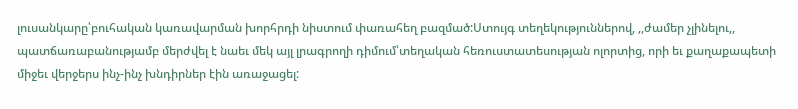լուսանկարը՝բուհական կառավարման խորհրդի նիստում փառահեղ բազմած:Ստույգ տեղեկություններով, ,,ժամեր չլինելու,, պատճառաբանությամբ մերժվել է նաեւ մեկ այլ լրագրողի դիմում՝տեղական հեռուստատեսության ոլորտից, որի եւ քաղաքապետի միջեւ վերջերս ինչ-ինչ խնդիրներ էին առաջացել: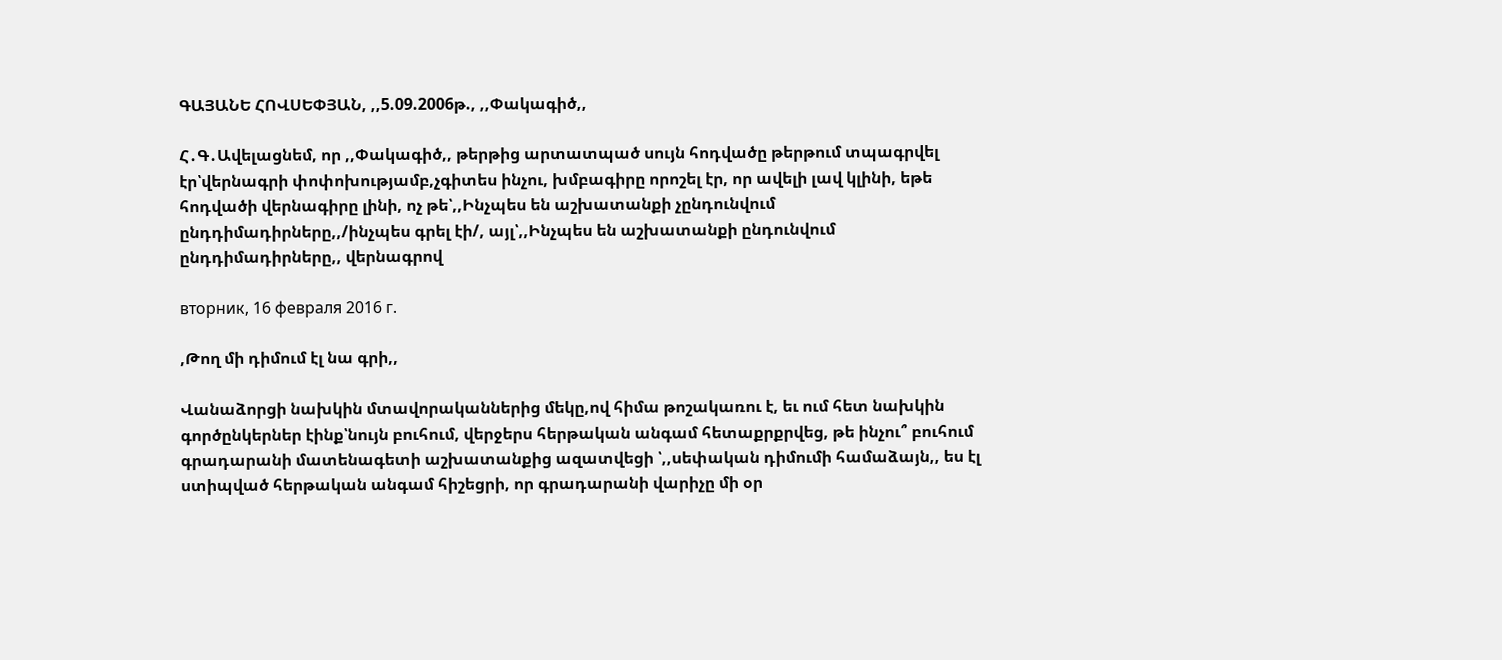ԳԱՅԱՆԵ ՀՈՎՍԵՓՅԱՆ, ,,5.09.2006թ., ,,Փակագիծ,,

Հ․Գ․Ավելացնեմ, որ ,,Փակագիծ,, թերթից արտատպած սույն հոդվածը թերթում տպագրվել էր՝վերնագրի փոփոխությամբ,չգիտես ինչու, խմբագիրը որոշել էր, որ ավելի լավ կլինի, եթե հոդվածի վերնագիրը լինի, ոչ թե՝,,Ինչպես են աշխատանքի չընդունվում ընդդիմադիրները,,/ինչպես գրել էի/, այլ՝,,Ինչպես են աշխատանքի ընդունվում ընդդիմադիրները,, վերնագրով

вторник, 16 февраля 2016 г.

,Թող մի դիմում էլ նա գրի,,

Վանաձորցի նախկին մտավորականներից մեկը,ով հիմա թոշակառու է, եւ ում հետ նախկին գործընկերներ էինք՝նույն բուհում, վերջերս հերթական անգամ հետաքրքրվեց, թե ինչու՞ բուհում գրադարանի մատենագետի աշխատանքից ազատվեցի ՝,,սեփական դիմումի համաձայն,, ես էլ ստիպված հերթական անգամ հիշեցրի, որ գրադարանի վարիչը մի օր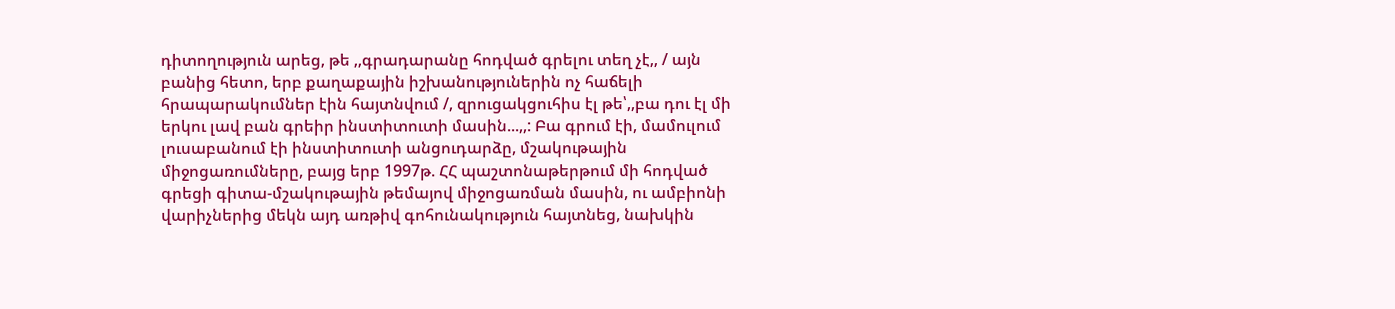դիտողություն արեց, թե ,,գրադարանը հոդված գրելու տեղ չէ,, / այն բանից հետո, երբ քաղաքային իշխանություներին ոչ հաճելի հրապարակումներ էին հայտնվում /, զրուցակցուհիս էլ թե՝,,բա դու էլ մի երկու լավ բան գրեիր ինստիտուտի մասին...,,: Բա գրում էի, մամուլում լուսաբանում էի ինստիտուտի անցուդարձը, մշակութային միջոցառումները, բայց երբ 1997թ. ՀՀ պաշտոնաթերթում մի հոդված գրեցի գիտա-մշակութային թեմայով միջոցառման մասին, ու ամբիոնի վարիչներից մեկն այդ առթիվ գոհունակություն հայտնեց, նախկին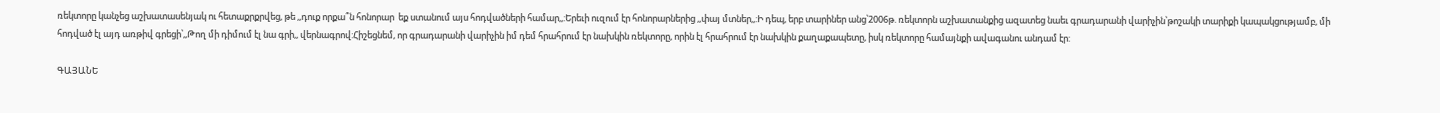ռեկտորը կանչեց աշխատասենյակ ու հետաքրքրվեց, թե ,,դուք որքա՞ն հոնորար  եք ստանում այս հոդվածների համար,,:Երեւի ուզում էր հոնորարներից ,,փայ մտներ,,:Ի դեպ, երբ տարիներ անց՝2006թ. ռեկտորն աշխատանքից ազատեց նաեւ գրադարանի վարիչին՝թոշակի տարիքի կապակցությամբ, մի հոդված էլ այդ առթիվ գրեցի՝,,Թող մի դիմում էլ նա գրի,, վերնագրով:Հիշեցնեմ, որ գրադարանի վարիչին իմ դեմ հրահրում էր նախկին ռեկտորը, որին էլ հրահրում էր նախկին քաղաքապետը, իսկ ռեկտորը համայնքի ավագանու անդամ էր:

ԳԱՅԱՆԵ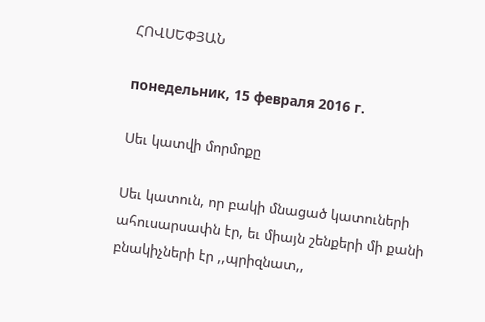ՀՈՎՍԵՓՅԱՆ

понедельник, 15 февраля 2016 г.

Սեւ կատվի մորմոքը

Սեւ կատուն, որ բակի մնացած կատուների ահուսարսափն էր, եւ միայն շենքերի մի քանի բնակիչների էր ,,պրիզնատ,,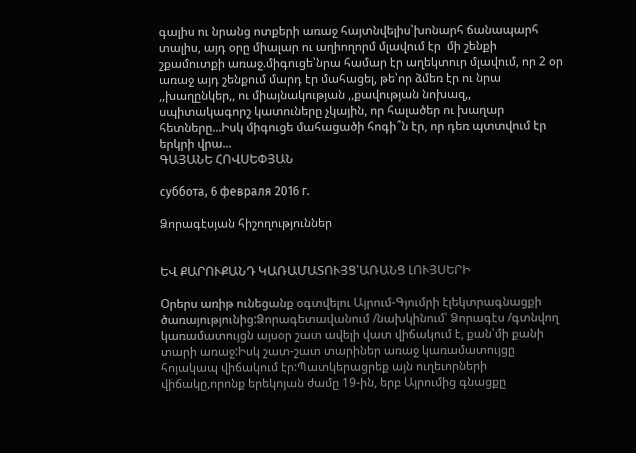գալիս ու նրանց ոտքերի առաջ հայտնվելիս՝խոնարհ ճանապարհ տալիս, այդ օրը միալար ու աղիողորմ մլավում էր  մի շենքի շքամուտքի առաջ.միգուցե՝նրա համար էր աղեկտուր մլավում, որ 2 օր առաջ այդ շենքում մարդ էր մահացել, թե՝որ ձմեռ էր ու նրա ,,խաղընկեր,, ու միայնակության ,,քավության նոխազ,, սպիտակագորշ կատուները չկային, որ հալածեր ու խաղար հետները...Իսկ միգուցե մահացածի հոգի՞ն էր, որ դեռ պտտվում էր երկրի վրա...
ԳԱՅԱՆԵ ՀՈՎՍԵՓՅԱՆ

суббота, 6 февраля 2016 г.

Ձորագէսյան հիշողություններ


ԵՎ ՔԱՐՈՒՔԱՆԴ ԿԱՌԱՄԱՏՈՒՅՑ՝ԱՌԱՆՑ ԼՈՒՅՍԵՐԻ

Օրերս առիթ ունեցանք օգտվելու Այրում-Գյումրի էլեկտրագնացքի ծառայությունից:Ձորագետավանում /նախկինում՝ Ձորագէս /գտնվող կառամատույցն այսօր շատ ավելի վատ վիճակում է, քան՝մի քանի տարի առաջ:Իսկ շատ-շատ տարիներ առաջ կառամատույցը հոյակապ վիճակում էր:Պատկերացրեք այն ուղեւորների վիճակը,որոնք երեկոյան ժամը 19-ին, երբ Այրումից գնացքը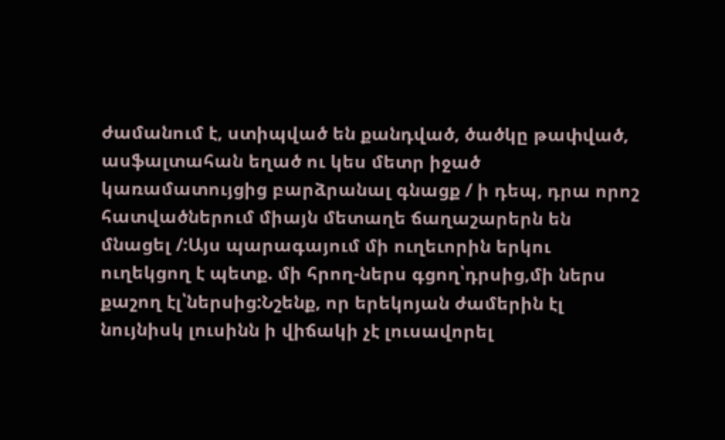ժամանում է, ստիպված են քանդված, ծածկը թափված, ասֆալտահան եղած ու կես մետր իջած կառամատույցից բարձրանալ գնացք / ի դեպ, դրա որոշ հատվածներում միայն մետաղե ճաղաշարերն են մնացել /:Այս պարագայում մի ուղեւորին երկու ուղեկցող է պետք. մի հրող-ներս գցող՝դրսից,մի ներս քաշող էլ՝ներսից:Նշենք, որ երեկոյան ժամերին էլ նույնիսկ լուսինն ի վիճակի չէ լուսավորել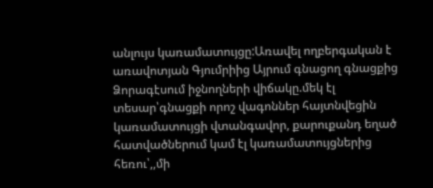անլույս կառամատույցը:Առավել ողբերգական է առավոտյան Գյումրիից Այրում գնացող գնացքից Ձորագէսում իջնողների վիճակը.մեկ էլ տեսար՝գնացքի որոշ վագոններ հայտնվեցին կառամատույցի վտանգավոր, քարուքանդ եղած հատվածներում կամ էլ կառամատույցներից հեռու՝,,մի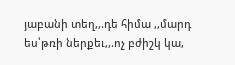յաբանի տեղ,,.դե հիմա ,,մարդ ես՝թռի ներքեւ,,.ոչ բժիշկ կա,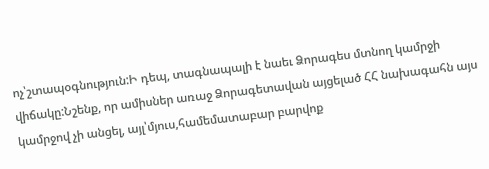ոչ՝շտապօգնություն:Ի դեպ, տագնապալի է նաեւ Ձորագես մտնող կամրջի վիճակը:Նշենք, որ ամիսներ առաջ Ձորագետավան այցելած ՀՀ նախագահն այս կամրջով չի անցել, այլ՝մյուս,համեմատաբար բարվոք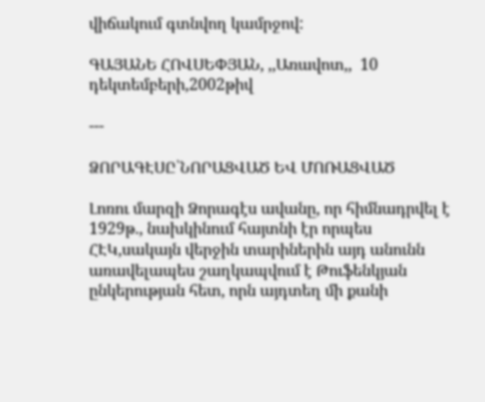վիճակում գտնվող կամրջով:

ԳԱՅԱՆԵ ՀՈՎՍԵՓՅԱՆ, ,,Առավոտ,,  10 դեկտեմբերի,2002թիվ

---

ՁՈՐԱԳԷՍԸ՝ՆՈՐԱՑՎԱԾ ԵՎ ՄՈՌԱՑՎԱԾ

Լոռու մարզի Ձորագէս ավանը, որ հիմնադրվել է 1929թ., նախկինում հայտնի էր որպես ՀԷԿ,սակայն վերջին տարիներին այդ անունն առավելապես շաղկապվում է Թուֆենկյան ընկերության հետ, որն այդտեղ մի քանի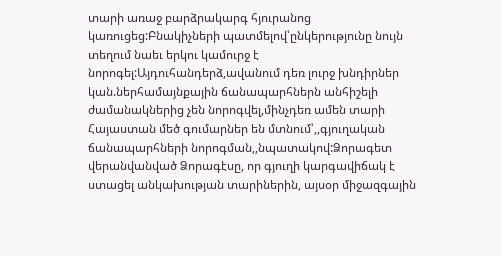տարի առաջ բարձրակարգ հյուրանոց կառուցեց:Բնակիչների պատմելով՝ընկերությունը նույն տեղում նաեւ երկու կամուրջ է նորոգել:Այդուհանդերձ,ավանում դեռ լուրջ խնդիրներ կան.ներհամայնքային ճանապարհներն անհիշելի ժամանակներից չեն նորոգվել,մինչդեռ ամեն տարի Հայաստան մեծ գումարներ են մտնում՝,,գյուղական ճանապարհների նորոգման,,նպատակով:Ձորագետ վերանվանված Ձորագէսը, որ գյուղի կարգավիճակ է ստացել անկախության տարիներին, այսօր միջազգային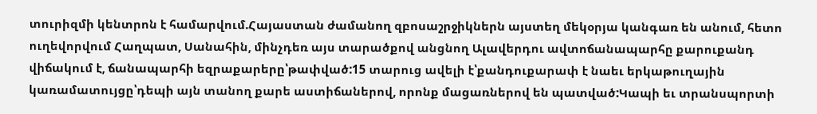տուրիզմի կենտրոն է համարվում.Հայաստան ժամանող զբոսաշրջիկներն այստեղ մեկօրյա կանգառ են անում, հետո ուղեվորվում Հաղպատ, Սանահին, մինչդեռ այս տարածքով անցնող Ալավերդու ավտոճանապարհը քարուքանդ վիճակում է, ճանապարհի եզրաքարերը՝թափված:15 տարուց ավելի է՝քանդուքարափ է նաեւ երկաթուղային կառամատույցը՝դեպի այն տանող քարե աստիճաներով, որոնք մացառներով են պատված:Կապի եւ տրանսպորտի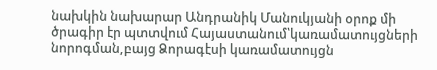նախկին նախարար Անդրանիկ Մանուկյանի օրոք մի ծրագիր էր պտտվում Հայաստանում՝կառամատույցների նորոգման,բայց Ձորագէսի կառամատույցն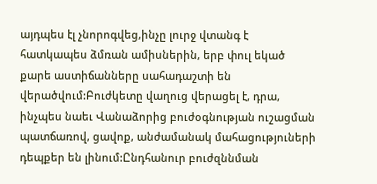այդպես էլ չնորոգվեց,ինչը լուրջ վտանգ է հատկապես ձմռան ամիսներին, երբ փուլ եկած քարե աստիճանները սահադաշտի են վերածվում:Բուժկետը վաղուց վերացել է, դրա, ինչպես նաեւ Վանաձորից բուժօգնության ուշացման պատճառով, ցավոք, անժամանակ մահացություների դեպքեր են լինում:Ընդհանուր բուժզննման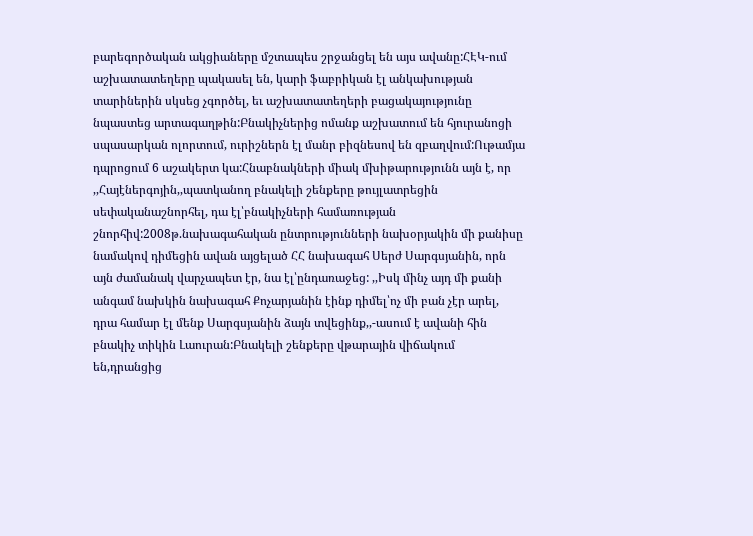բարեգործական ակցիաները մշտապես շրջանցել են այս ավանը:ՀԷԿ-ում աշխատատեղերը պակասել են, կարի ֆաբրիկան էլ անկախության տարիներին սկսեց չգործել, եւ աշխատատեղերի բացակայությունը նպաստեց արտագաղթին:Բնակիչներից ոմանք աշխատում են հյուրանոցի սպասարկան ոլորտում, ուրիշներն էլ մանր բիզնեսով են զբաղվում:Ութամյա դպրոցում 6 աշակերտ կա:Հնաբնակների միակ մխիթարությունն այն է, որ ,,Հայէներգոյին,,պատկանող բնակելի շենքերը թույլատրեցին սեփականաշնորհել, դա էլ՝բնակիչների համառության շնորհիվ:2008թ.նախագահական ընտրությունների նախօրյակին մի քանիսը նամակով դիմեցին ավան այցելած ՀՀ նախագահ Սերժ Սարգսյանին, որն այն ժամանակ վարչապետ էր, նա էլ՝ընդառաջեց: ,,Իսկ մինչ այդ մի քանի անգամ նախկին նախագահ Քոչարյանին էինք դիմել՝ոչ մի բան չէր արել, դրա համար էլ մենք Սարգսյանին ձայն տվեցինք,,-ասում է ավանի հին բնակիչ տիկին Լաուրան:Բնակելի շենքերը վթարային վիճակում են,դրանցից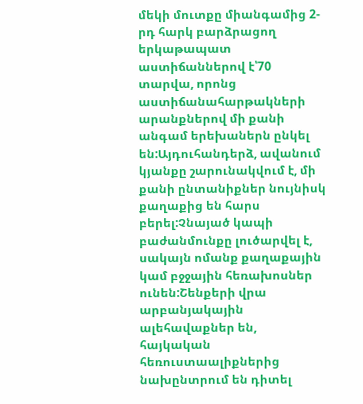մեկի մուտքը միանգամից 2-րդ հարկ բարձրացող երկաթապատ աստիճաններով է՝70 տարվա, որոնց աստիճանահարթակների արանքներով մի քանի անգամ երեխաներն ընկել են:Այդուհանդերձ, ավանում կյանքը շարունակվում է, մի քանի ընտանիքներ նույնիսկ քաղաքից են հարս բերել:Չնայած կապի բաժանմունքը լուծարվել է, սակայն ոմանք քաղաքային կամ բջջային հեռախոսներ ունեն:Շենքերի վրա արբանյակային ալեհավաքներ են, հայկական հեռուստաալիքներից նախընտրում են դիտել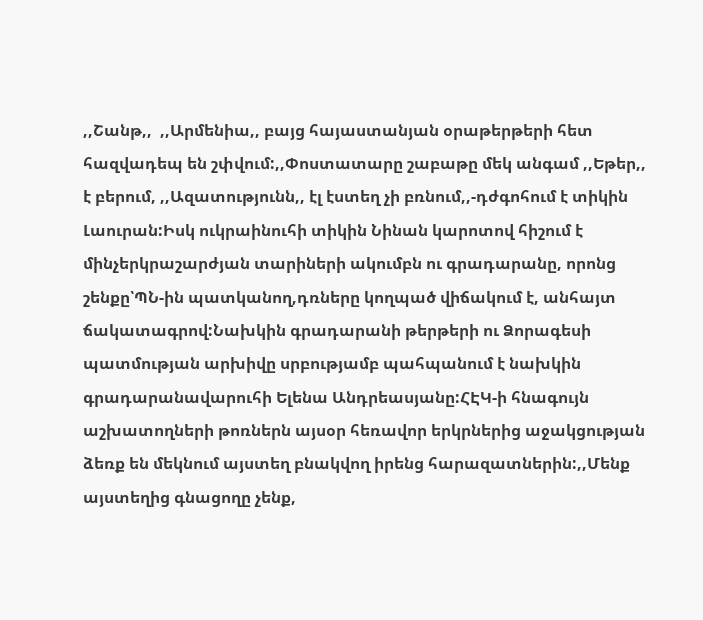,,Շանթ,,  ,,Արմենիա,, բայց հայաստանյան օրաթերթերի հետ հազվադեպ են շփվում:,,Փոստատարը շաբաթը մեկ անգամ ,,Եթեր,, է բերում, ,,Ազատությունն,, էլ էստեղ չի բռնում,,-դժգոհում է տիկին Լաուրան:Իսկ ուկրաինուհի տիկին Նինան կարոտով հիշում է մինչերկրաշարժյան տարիների ակումբն ու գրադարանը, որոնց շենքը՝ՊՆ-ին պատկանող,դռները կողպած վիճակում է, անհայտ ճակատագրով:Նախկին գրադարանի թերթերի ու Ձորագեսի պատմության արխիվը սրբությամբ պահպանում է նախկին գրադարանավարուհի Ելենա Անդրեասյանը:ՀԷԿ-ի հնագույն աշխատողների թոռներն այսօր հեռավոր երկրներից աջակցության ձեռք են մեկնում այստեղ բնակվող իրենց հարազատներին:,,Մենք այստեղից գնացողը չենք,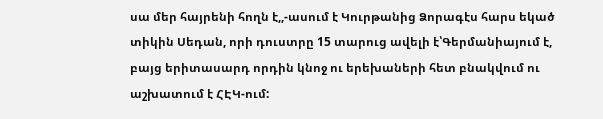սա մեր հայրենի հողն է,,-ասում է Կուրթանից Ձորագէս հարս եկած տիկին Սեդան, որի դուստրը 15 տարուց ավելի է՝Գերմանիայում է, բայց երիտասարդ որդին կնոջ ու երեխաների հետ բնակվում ու աշխատում է ՀԷԿ-ում: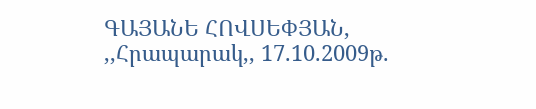ԳԱՅԱՆԵ ՀՈՎՍԵՓՅԱՆ,  ,,Հրապարակ,, 17.10.2009թ.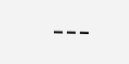---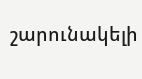շարունակելի